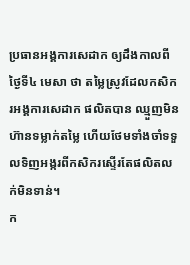ប្រធានអង្គការសេដាក ឲ្យដឹងកាលពីថ្ងៃទី៤ មេសា ថា តម្លៃស្រូវដែលកសិករអង្គការសេដាក ផលិតបាន ឈ្មួញមិនហ៊ានទម្លាក់តម្លៃ ហើយថែមទាំងចាំទទួលទិញអង្ករពីកសិករស្ទើរតែផលិតលក់មិនទាន់។
ក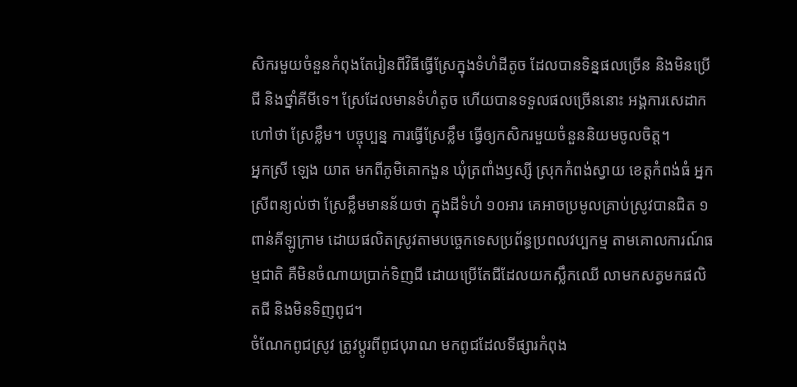សិករមួយចំនួនកំពុងតែរៀនពីវិធីធ្វើស្រែក្នុងទំហំដីតូច ដែលបានទិន្នផលច្រើន និងមិនប្រើជី និងថ្នាំគីមីទេ។ ស្រែដែលមានទំហំតូច ហើយបានទទួលផលច្រើននោះ អង្គការសេដាក ហៅថា ស្រែខ្លឹម។ បច្ចុប្បន្ន ការធ្វើស្រែខ្លឹម ធ្វើឲ្យកសិករមួយចំនួននិយមចូលចិត្ត។
អ្នកស្រី ឡេង យាត មកពីភូមិគោកងួន ឃុំត្រពាំងឫស្សី ស្រុកកំពង់ស្វាយ ខេត្តកំពង់ធំ អ្នកស្រីពន្យល់ថា ស្រែខ្លឹមមានន័យថា ក្នុងដីទំហំ ១០អារ គេអាចប្រមូលគ្រាប់ស្រូវបានជិត ១ពាន់គីឡូក្រាម ដោយផលិតស្រូវតាមបច្ចេកទេសប្រព័ន្ធប្រពលវប្បកម្ម តាមគោលការណ៍ធម្មជាតិ គឺមិនចំណាយប្រាក់ទិញជី ដោយប្រើតែជីដែលយកស្លឹកឈើ លាមកសត្វមកផលិតជី និងមិនទិញពូជ។
ចំណែកពូជស្រូវ ត្រូវប្ដូរពីពូជបុរាណ មកពូជដែលទីផ្សារកំពុង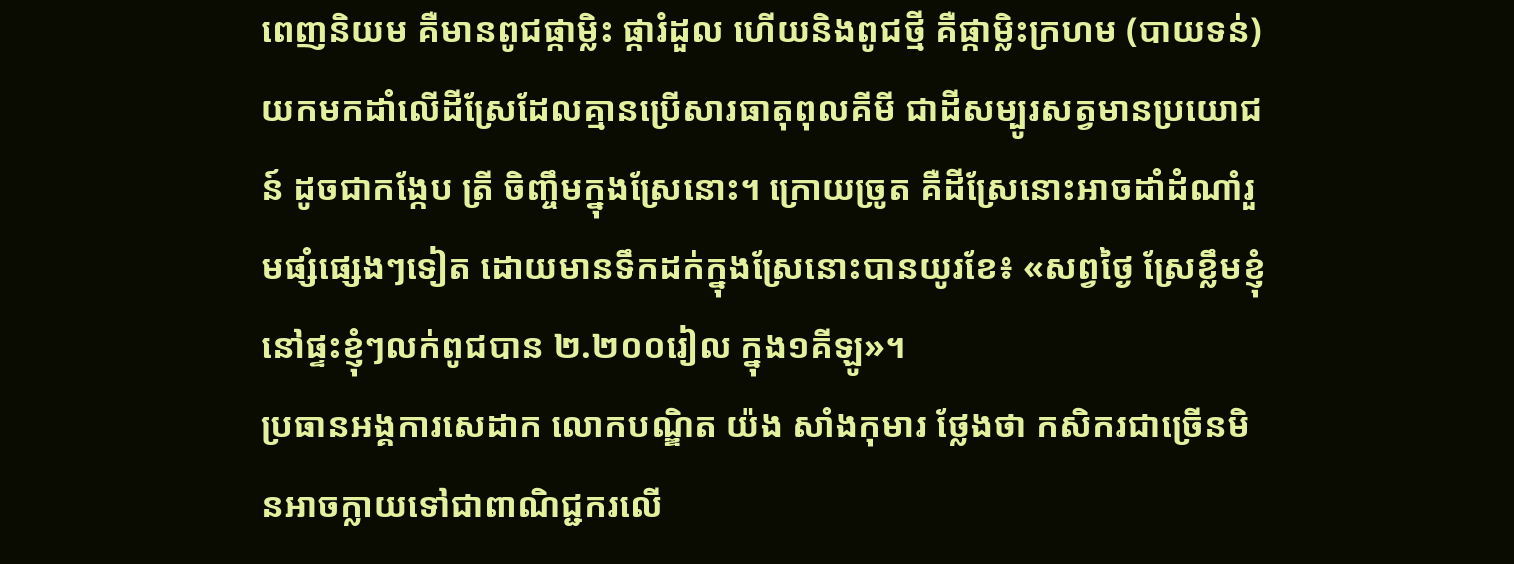ពេញនិយម គឺមានពូជផ្កាម្លិះ ផ្ការំដួល ហើយនិងពូជថ្មី គឺផ្កាម្លិះក្រហម (បាយទន់) យកមកដាំលើដីស្រែដែលគ្មានប្រើសារធាតុពុលគីមី ជាដីសម្បូរសត្វមានប្រយោជន៍ ដូចជាកង្កែប ត្រី ចិញ្ចឹមក្នុងស្រែនោះ។ ក្រោយច្រូត គឺដីស្រែនោះអាចដាំដំណាំរួមផ្សំផ្សេងៗទៀត ដោយមានទឹកដក់ក្នុងស្រែនោះបានយូរខែ៖ «សព្វថ្ងៃ ស្រែខ្លឹមខ្ញុំនៅផ្ទះខ្ញុំៗលក់ពូជបាន ២.២០០រៀល ក្នុង១គីឡូ»។
ប្រធានអង្គការសេដាក លោកបណ្ឌិត យ៉ង សាំងកុមារ ថ្លែងថា កសិករជាច្រើនមិនអាចក្លាយទៅជាពាណិជ្ជករលើ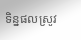ទិន្នផលស្រូវ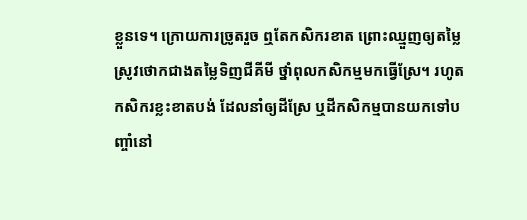ខ្លួនទេ។ ក្រោយការច្រូតរួច ឮតែកសិករខាត ព្រោះឈ្មួញឲ្យតម្លៃស្រូវថោកជាងតម្លៃទិញជីគីមី ថ្នាំពុលកសិកម្មមកធ្វើស្រែ។ រហូតកសិករខ្លះខាតបង់ ដែលនាំឲ្យដីស្រែ ឬដីកសិកម្មបានយកទៅបញ្ចាំនៅ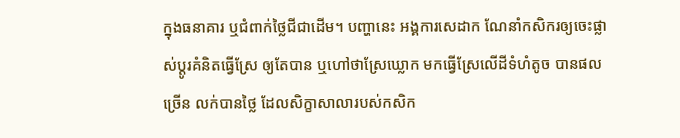ក្នុងធនាគារ ឬជំពាក់ថ្លៃជីជាដើម។ បញ្ហានេះ អង្គការសេដាក ណែនាំកសិករឲ្យចេះផ្លាស់ប្ដូរគំនិតធ្វើស្រែ ឲ្យតែបាន ឬហៅថាស្រែឃ្លោក មកធ្វើស្រែលើដីទំហំតូច បានផលច្រើន លក់បានថ្លៃ ដែលសិក្ខាសាលារបស់កសិក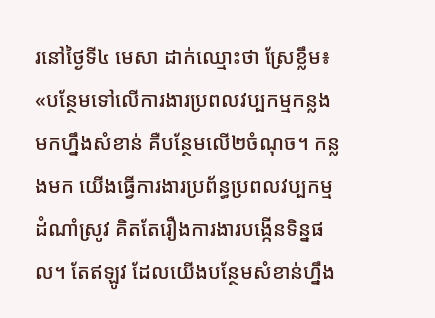រនៅថ្ងៃទី៤ មេសា ដាក់ឈ្មោះថា ស្រែខ្លឹម៖ «បន្ថែមទៅលើការងារប្រពលវប្បកម្មកន្លងមកហ្នឹងសំខាន់ គឺបន្ថែមលើ២ចំណុច។ កន្លងមក យើងធ្វើការងារប្រព័ន្ធប្រពលវប្បកម្មដំណាំស្រូវ គិតតែរឿងការងារបង្កើនទិន្នផល។ តែឥឡូវ ដែលយើងបន្ថែមសំខាន់ហ្នឹង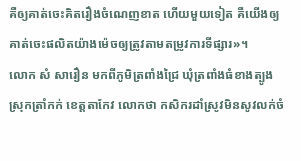គឺឲ្យគាត់ចេះគិតរឿងចំណេញខាត ហើយមួយទៀត គឺយើងឲ្យគាត់ចេះផលិតយ៉ាងម៉េចឲ្យត្រូវតាមតម្រូវការទីផ្សារ»។
លោក សំ សារឿន មកពីភូមិត្រពាំងជ្រៃ ឃុំត្រពាំងធំខាងត្បូង ស្រុកត្រាំកក់ ខេត្តតាកែវ លោកថា កសិករដាំស្រូវមិនសូវលក់ចំ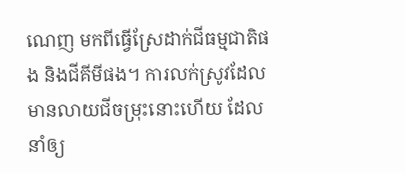ណេញ មកពីធ្វើស្រែដាក់ជីធម្មជាតិផង និងជីគីមីផង។ ការលក់ស្រូវដែលមានលាយជីចម្រុះនោះហើយ ដែលនាំឲ្យ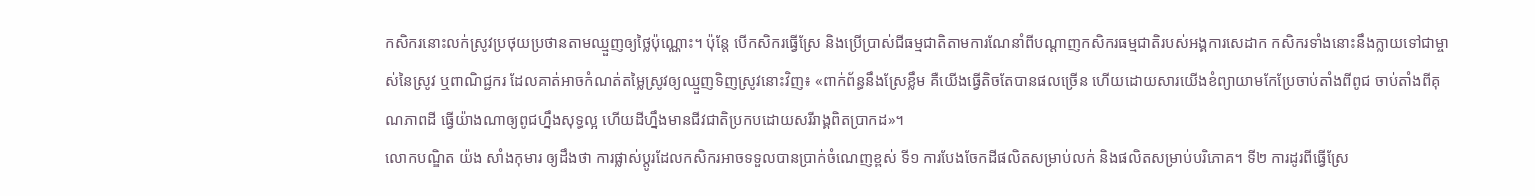កសិករនោះលក់ស្រូវប្រថុយប្រថានតាមឈ្មួញឲ្យថ្លៃប៉ុណ្ណោះ។ ប៉ុន្តែ បើកសិករធ្វើស្រែ និងប្រើប្រាស់ជីធម្មជាតិតាមការណែនាំពីបណ្ដាញកសិករធម្មជាតិរបស់អង្គការសេដាក កសិករទាំងនោះនឹងក្លាយទៅជាម្ចាស់នៃស្រូវ ឬពាណិជ្ជករ ដែលគាត់អាចកំណត់តម្លៃស្រូវឲ្យឈ្មួញទិញស្រូវនោះវិញ៖ «ពាក់ព័ន្ធនឹងស្រែខ្លឹម គឺយើងធ្វើតិចតែបានផលច្រើន ហើយដោយសារយើងខំព្យាយាមកែប្រែចាប់តាំងពីពូជ ចាប់តាំងពីគុណភាពដី ធ្វើយ៉ាងណាឲ្យពូជហ្នឹងសុទ្ធល្អ ហើយដីហ្នឹងមានជីវជាតិប្រកបដោយសរីរាង្គពិតប្រាកដ»។
លោកបណ្ឌិត យ៉ង សាំងកុមារ ឲ្យដឹងថា ការផ្លាស់ប្ដូរដែលកសិករអាចទទួលបានប្រាក់ចំណេញខ្ពស់ ទី១ ការបែងចែកដីផលិតសម្រាប់លក់ និងផលិតសម្រាប់បរិភោគ។ ទី២ ការដូរពីធ្វើស្រែ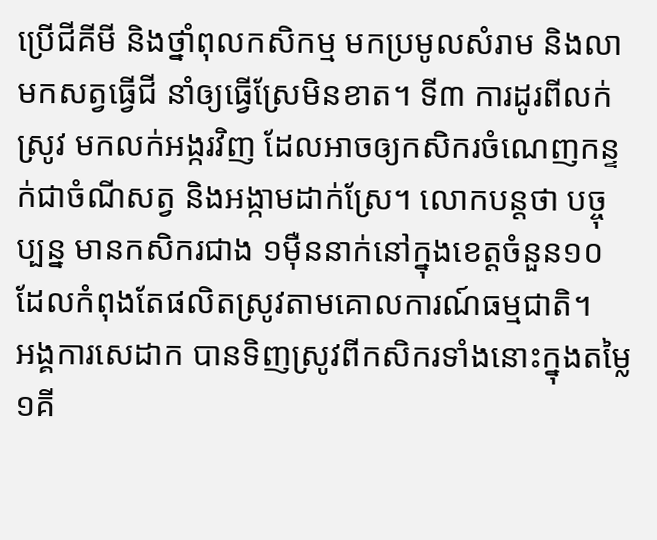ប្រើជីគីមី និងថ្នាំពុលកសិកម្ម មកប្រមូលសំរាម និងលាមកសត្វធ្វើជី នាំឲ្យធ្វើស្រែមិនខាត។ ទី៣ ការដូរពីលក់ស្រូវ មកលក់អង្ករវិញ ដែលអាចឲ្យកសិករចំណេញកន្ទក់ជាចំណីសត្វ និងអង្កាមដាក់ស្រែ។ លោកបន្តថា បច្ចុប្បន្ន មានកសិករជាង ១ម៉ឺននាក់នៅក្នុងខេត្តចំនួន១០ ដែលកំពុងតែផលិតស្រូវតាមគោលការណ៍ធម្មជាតិ។
អង្គការសេដាក បានទិញស្រូវពីកសិករទាំងនោះក្នុងតម្លៃ ១គី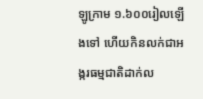ឡូក្រាម ១.៦០០រៀលឡើងទៅ ហើយកិនលក់ជាអង្ករធម្មជាតិដាក់ល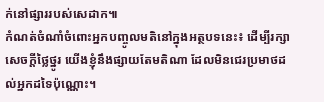ក់នៅផ្សាររបស់សេដាក៕
កំណត់ចំណាំចំពោះអ្នកបញ្ចូលមតិនៅក្នុងអត្ថបទនេះ៖ ដើម្បីរក្សាសេចក្ដីថ្លៃថ្នូរ យើងខ្ញុំនឹងផ្សាយតែមតិណា ដែលមិនជេរប្រមាថដល់អ្នកដទៃប៉ុណ្ណោះ។